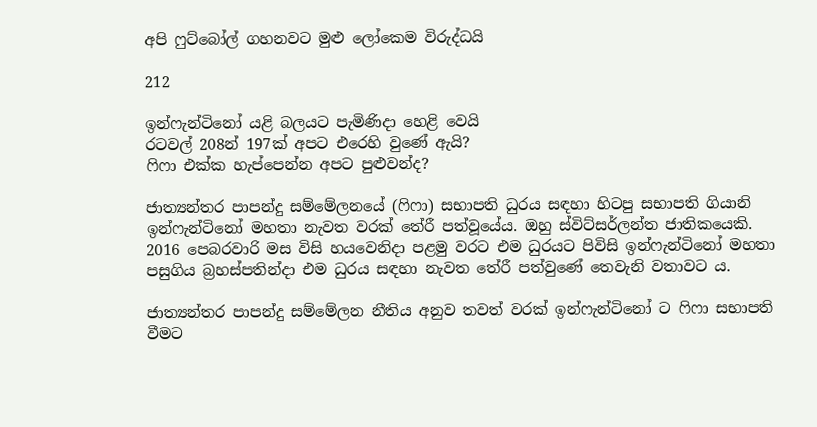අපි ෆුට්බෝල් ගහනවට මුළු ලෝකෙම විරුද්ධයි

212

ඉන්ෆැන්ටිනෝ යළි බලයට පැමිණිදා හෙළි වෙයි
රටවල් 208න් 197ක් අපට එරෙහි වුණේ ඇයි?
ෆිෆා එක්ක හැප්පෙන්න අපට පුළුවන්ද?

ජාත්‍යන්තර පාපන්දු සම්මේලනයේ (ෆිෆා) සභාපති ධුරය සඳහා හිටපු සභාපති ගියානි ඉන්ෆැන්ටිනෝ මහතා නැවත වරක් තේරී පත්වූයේය. ඔහු ස්විට්සර්ලන්ත ජාතිකයෙකි. 2016 පෙබරවාරි මස විසි හයවෙනිදා පළමු වරට එම ධුරයට පිවිසි ඉන්ෆැන්ටිනෝ මහතා පසුගිය බ්‍රහස්පතින්දා එම ධුරය සඳහා නැවත තේරී පත්වුණේ තෙවැනි වතාවට ය.

ජාත්‍යන්තර පාපන්දු සම්මේලන නීතිය අනුව තවත් වරක් ඉන්ෆැන්ටිනෝ ට ෆිෆා සභාපති වීමට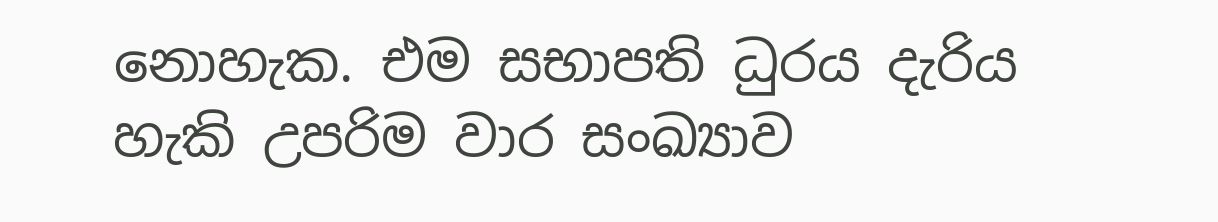නොහැක. එම සභාපති ධුරය දැරිය හැකි උපරිම වාර සංඛ්‍යාව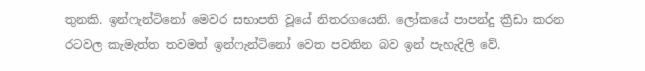තුනකි. ඉන්ෆැන්ටිනෝ මෙවර සභාපති වූයේ නිතරගයෙනි. ලෝකයේ පාපන්දු ක්‍රීඩා කරන රටවල කැමැත්ත තවමත් ඉන්ෆැන්ටිනෝ වෙත පවතින බව ඉන් පැහැදිලි වේ.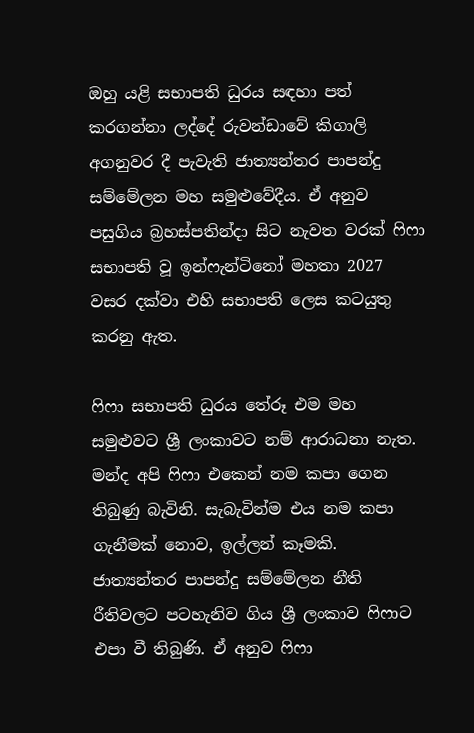ඔහු යළි සභාපති ධුරය සඳහා පත් කරගන්නා ලද්දේ රුවන්ඩාවේ කිගාලි අගනුවර දී පැවැති ජාත්‍යන්තර පාපන්දු සම්මේලන මහ සමුළුවේදීය. ඒ අනුව පසුගිය බ්‍රහස්පතින්දා සිට නැවත වරක් ෆිෆා සභාපති වූ ඉන්ෆැන්ටිනෝ මහතා 2027 වසර දක්වා එහි සභාපති ලෙස කටයුතු කරනු ඇත.

ෆිෆා සභාපති ධුරය තේරූ එම මහ සමුළුවට ශ්‍රී ලංකාවට නම් ආරාධනා නැත. මන්ද අපි ෆිෆා එකෙන් නම කපා ගෙන තිබුණු බැවිනි. සැබැවින්ම එය නම කපා ගැනීමක් නොව, ඉල්ලන් කෑමකි. ජාත්‍යන්තර පාපන්දු සම්මේලන නීති රීතිවලට පටහැනිව ගිය ශ්‍රී ලංකාව ෆිෆාට එපා වී තිබුණි. ඒ අනුව ෆිෆා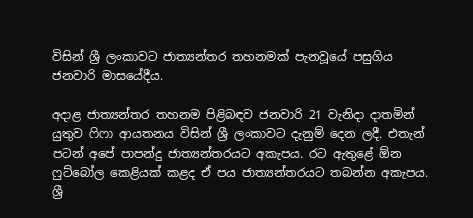විසින් ශ්‍රී ලංකාවට ජාත්‍යන්තර තහනමක් පැනවූයේ පසුගිය ජනවාරි මාසයේදීය.

අදාළ ජාත්‍යන්තර තහනම පිළිබඳව ජනවාරි 21 වැනිදා දාතමින් යුතුව ෆිෆා ආයතනය විසින් ශ්‍රී ලංකාවට දැනුම් දෙන ලදී. එතැන් පටන් අපේ පාපන්දු ජාත්‍යන්තරයට අකැපය. රට ඇතුළේ ඕන ෆුට්බෝල කෙළියක් කළද ඒ පය ජාත්‍යන්තරයට තබන්න අකැපය. ශ්‍රී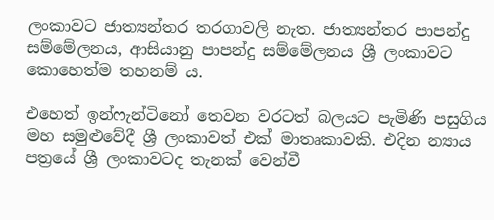ලංකාවට ජාත්‍යන්තර තරගාවලි නැත. ජාත්‍යන්තර පාපන්දු සම්මේලනය, ආසියානු පාපන්දු සම්මේලනය ශ්‍රී ලංකාවට කොහෙත්ම තහනම් ය.

එහෙත් ඉන්ෆැන්ටිනෝ තෙවන වරටත් බලයට පැමිණි පසුගිය මහ සමුළුවේදී ශ්‍රී ලංකාවත් එක් මාතෘකාවකි. එදින න්‍යාය පත්‍රයේ ශ්‍රී ලංකාවටද තැනක් වෙන්වී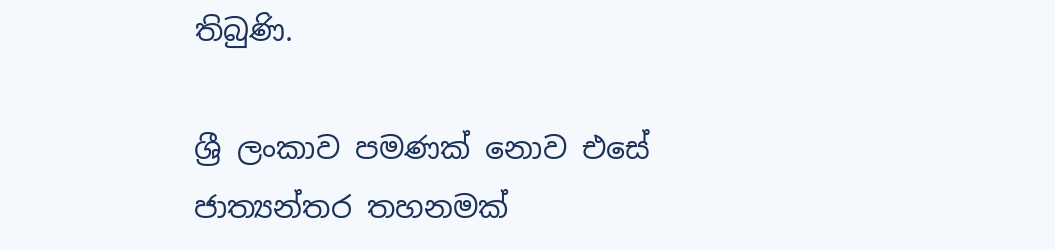තිබුණි.

ශ්‍රී ලංකාව පමණක් නොව එසේ ජාත්‍යන්තර තහනමක්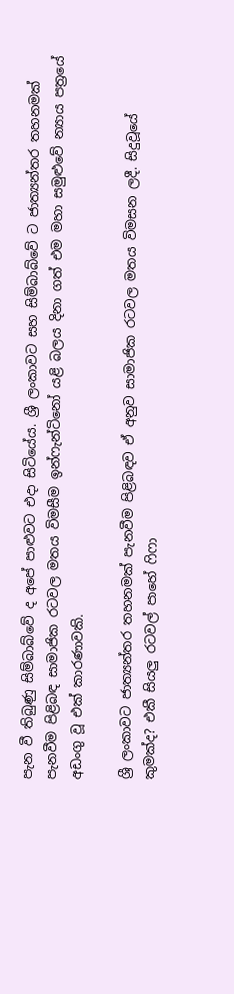පැන වී තිබුණු සිම්බාබ්වේ ද අපේ පාළුවට එදා සිටියේය. ශ්‍රී ලංකාවට සහ සිම්බාබ්වේ ට ජාත්‍යන්තර තහනමක් පැනවීම පිළිබඳ සාමාජික රටවල මතය විමසීම ඉන්ෆැන්ටිනෝ යළි බලය දිනා ගත් එම මහා සමුළුවේ න්‍යාය පත්‍රයේ අඩංගු වූ එක් කාරණාවකි.

ශ්‍රී ලංකාවට ජාත්‍යන්තර තහනමක් පැනවීම පිළිබඳව ඒ අනුව සාමාජික රටවල මතය විමසන ලදී. සිදුවූයේ කුමක්ද? එකී සියලු රටවල් පාහේ ෆිෆා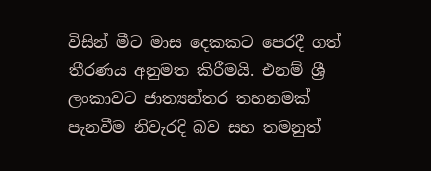විසින් මීට මාස දෙකකට පෙරදී ගත් තීරණය අනුමත කිරීමයි. එනම් ශ්‍රී ලංකාවට ජාත්‍යන්තර තහනමක් පැනවීම නිවැරදි බව සහ තමනුත්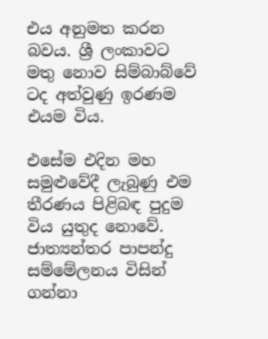එය අනුමත කරන බවය. ශ්‍රී ලංකාවට මතු නොව සිම්බාබ්වේ ටද අත්වුණු ඉරණම එයම විය.

එසේම එදින මහ සමුළුවේදී ලැබුණු එම තීරණය පිළිබඳ පුදුම විය යුතුද නොවේ. ජාත්‍යන්තර පාපන්දු සම්මේලනය විසින් ගන්නා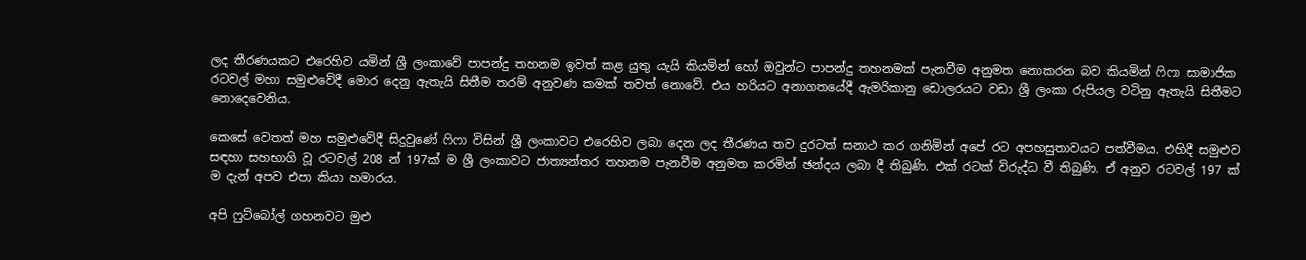ලද තීරණයකට එරෙහිව යමින් ශ්‍රී ලංකාවේ පාපන්දු තහනම ඉවත් කළ යුතු යැයි කියමින් හෝ ඔවුන්ට පාපන්දු තහනමක් පැනවීම අනුමත නොකරන බව කියමින් ෆිෆා සාමාජික රටවල් මහා සමුළුවේදී මොර දෙනු ඇතැයි සිතීම තරම් අනුවණ කමක් තවත් නොවේ. එය හරියට අනාගතයේදී ඇමරිකානු ඩොලරයට වඩා ශ්‍රී ලංකා රුපියල වටිනු ඇතැයි සිතීමට නොදෙවෙනිය.

කෙසේ වෙතත් මහ සමුළුවේදී සිදුවුණේ ෆිෆා විසින් ශ්‍රී ලංකාවට එරෙහිව ලබා දෙන ලද තීරණය තව දුරටත් සනාථ කර ගනිමින් අපේ රට අපහසුතාවයට පත්වීමය. එහිදී සමුළුව සඳහා සහභාගි වූ රටවල් 208 න් 197ක් ම ශ්‍රී ලංකාවට ජාත්‍යන්තර තහනම පැනවීම අනුමත කරමින් ඡන්දය ලබා දී තිබුණි. එක් රටක් විරුද්ධ වී තිබුණි. ඒ අනුව රටවල් 197 ක් ම දැන් අපව එපා කියා හමාරය.

අපි ෆුට්බෝල් ගහනවට මුළු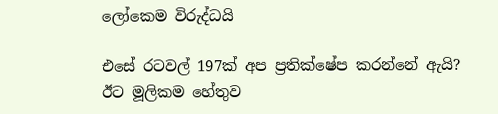ලෝකෙම විරුද්ධයි

එසේ රටවල් 197ක් අප ප්‍රතික්ෂේප කරන්නේ ඇයි? ඊට මූලිකම හේතුව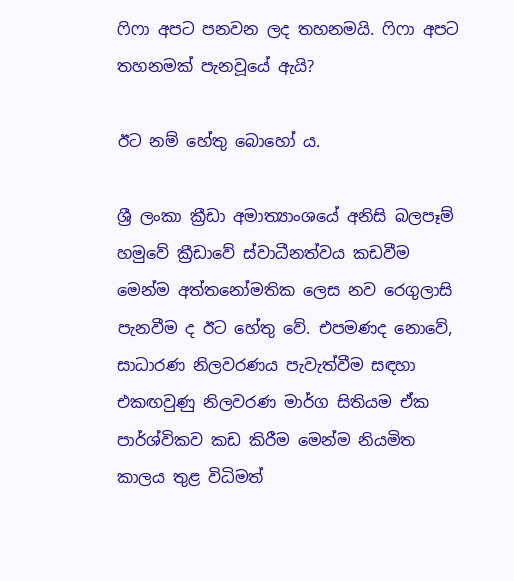ෆිෆා අපට පනවන ලද තහනමයි. ෆිෆා අපට තහනමක් පැනවූයේ ඇයි?

ඊට නම් හේතු බොහෝ ය.

ශ්‍රී ලංකා ක්‍රීඩා අමාත්‍යාංශයේ අනිසි බලපෑම් හමුවේ ක්‍රීඩාවේ ස්වාධීනත්වය කඩවීම මෙන්ම අත්තනෝමතික ලෙස නව රෙගුලාසි පැනවීම ද ඊට හේතු වේ. එපමණද නොවේ, සාධාරණ නිලවරණය පැවැත්වීම සඳහා එකඟවුණු නිලවරණ මාර්ග සිතියම ඒක පාර්ශ්විකව කඩ කිරීම මෙන්ම නියමිත කාලය තුළ විධිමත්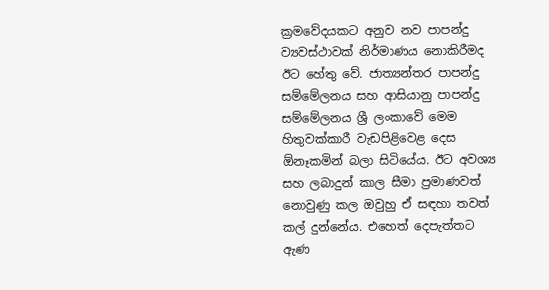ක්‍රමවේදයකට අනුව නව පාපන්දු ව්‍යවස්ථාවක් නිර්මාණය නොකිරීමද ඊට හේතු වේ. ජාත්‍යන්තර පාපන්දු සම්මේලනය සහ ආසියානු පාපන්දු සම්මේලනය ශ්‍රී ලංකාවේ මෙම හිතුවක්කාරී වැඩපිළිවෙළ දෙස ඕනෑකමින් බලා සිටියේය. ඊට අවශ්‍ය සහ ලබාදුන් කාල සීමා ප්‍රමාණවත් නොවුණු කල ඔවුහු ඒ සඳහා තවත් කල් දුන්නේය. එහෙත් දෙපැත්තට ඇණ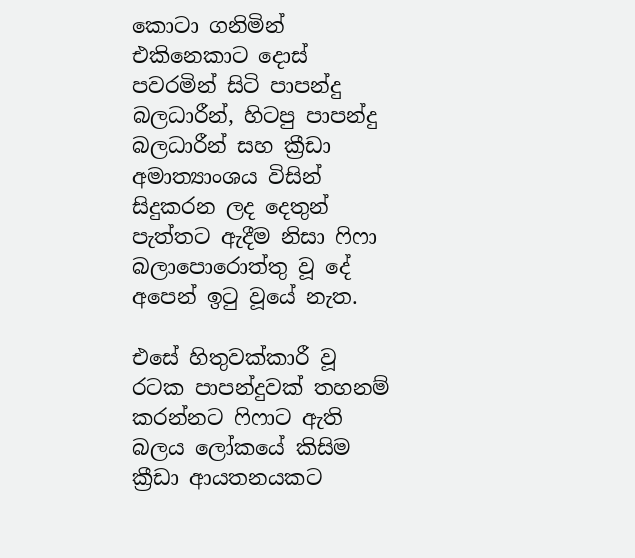කොටා ගනිමින් එකිනෙකාට දොස් පවරමින් සිටි පාපන්දු බලධාරීන්, හිටපු පාපන්දු බලධාරීන් සහ ක්‍රීඩා අමාත්‍යාංශය විසින් සිදුකරන ලද දෙතුන් පැත්තට ඇදීම නිසා ෆිෆා බලාපොරොත්තු වූ දේ අපෙන් ඉටු වූයේ නැත.

එසේ හිතුවක්කාරී වූ රටක පාපන්දුවක් තහනම් කරන්නට ෆිෆාට ඇති බලය ලෝකයේ කිසිම ක්‍රීඩා ආයතනයකට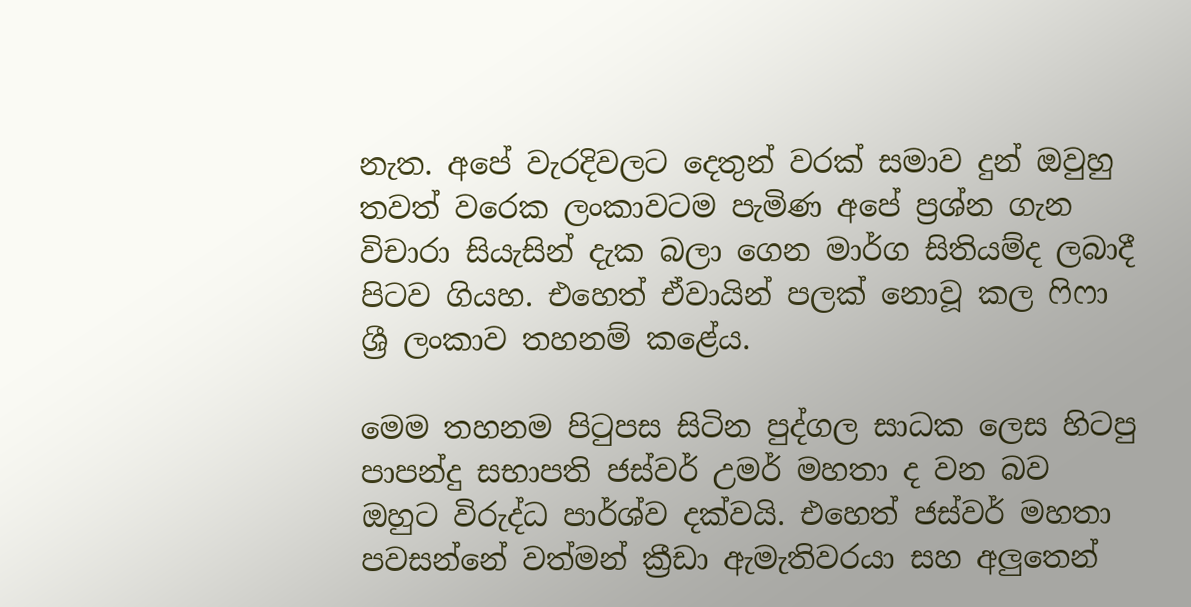නැත. අපේ වැරදිවලට දෙතුන් වරක් සමාව දුන් ඔවුහු තවත් වරෙක ලංකාවටම පැමිණ අපේ ප්‍රශ්න ගැන විචාරා සියැසින් දැක බලා ගෙන මාර්ග සිතියම්ද ලබාදී පිටව ගියහ. එහෙත් ඒවායින් පලක් නොවූ කල ෆිෆා ශ්‍රී ලංකාව තහනම් කළේය.

මෙම තහනම පිටුපස සිටින පුද්ගල සාධක ලෙස හිටපු පාපන්දු සභාපති ජස්වර් උමර් මහතා ද වන බව ඔහුට විරුද්ධ පාර්ශ්ව දක්වයි. එහෙත් ජස්වර් මහතා පවසන්නේ වත්මන් ක්‍රීඩා ඇමැතිවරයා සහ අලුතෙන්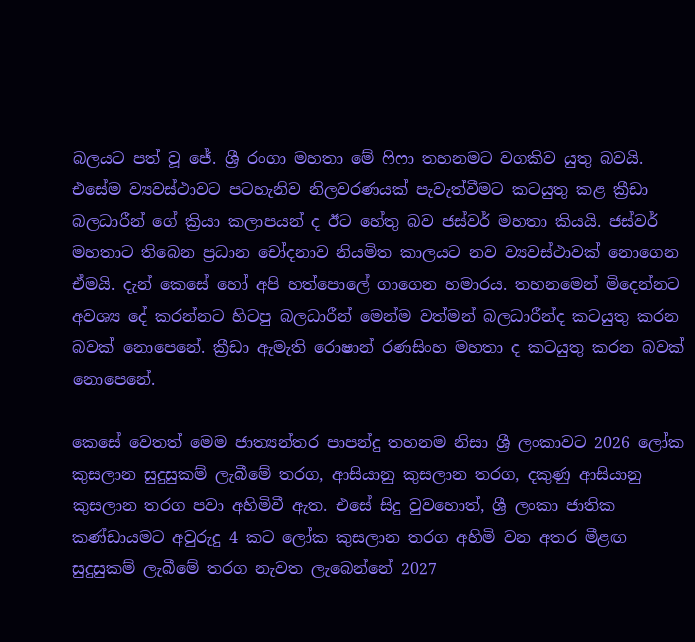බලයට පත් වූ ජේ. ශ්‍රී රංගා මහතා මේ ෆිෆා තහනමට වගකිව යුතු බවයි. එසේම ව්‍යවස්ථාවට පටහැනිව නිලවරණයක් පැවැත්වීමට කටයුතු කළ ක්‍රීඩා බලධාරීන් ගේ ක්‍රියා කලාපයන් ද ඊට හේතු බව ජස්වර් මහතා කියයි. ජස්වර් මහතාට තිබෙන ප්‍රධාන චෝදනාව නියමිත කාලයට නව ව්‍යවස්ථාවක් නොගෙන ඒමයි. දැන් කෙසේ හෝ අපි හත්පොලේ ගාගෙන හමාරය. තහනමෙන් මිදෙන්නට අවශ්‍ය දේ කරන්නට හිටපු බලධාරීන් මෙන්ම වත්මන් බලධාරීන්ද කටයුතු කරන බවක් නොපෙනේ. ක්‍රීඩා ඇමැති රොෂාන් රණසිංහ මහතා ද කටයුතු කරන බවක් නොපෙනේ.

කෙසේ වෙතත් මෙම ජාත්‍යන්තර පාපන්දු තහනම නිසා ශ්‍රී ලංකාවට 2026 ලෝක කුසලාන සුදුසුකම් ලැබීමේ තරග, ආසියානු කුසලාන තරග, දකුණු ආසියානු කුසලාන තරග පවා අහිමිවී ඇත. එසේ සිදු වුවහොත්, ශ්‍රී ලංකා ජාතික කණ්ඩායමට අවුරුදු 4 කට ලෝක කුසලාන තරග අහිමි වන අතර මීළඟ සුදුසුකම් ලැබීමේ තරග නැවත ලැබෙන්නේ 2027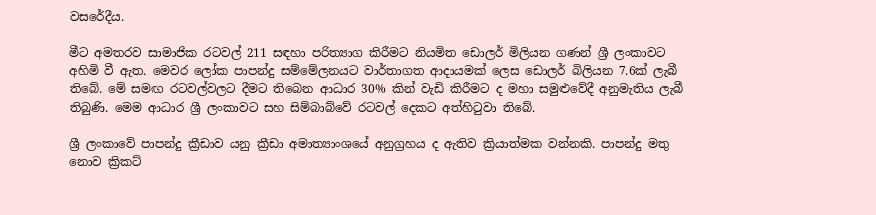වසරේදීය.

මීට අමතරව සාමාජික රටවල් 211 සඳහා පරිත්‍යාග කිරීමට නියමිත ඩොලර් මිලියන ගණන් ශ්‍රී ලංකාවට අහිමි වී ඇත. මෙවර ලෝක පාපන්දු සම්මේලනයට වාර්තාගත ආදායමක් ලෙස ඩොලර් බිලියන 7.6ක් ලැබී තිබේ. මේ සමඟ රටවල්වලට දීමට තිබෙන ආධාර 30% කින් වැඩි කිරීමට ද මහා සමුළුවේදී අනුමැතිය ලැබී තිබුණි. මෙම ආධාර ශ්‍රී ලංකාවට සහ සිම්බාබ්වේ රටවල් දෙකට අත්හිටුවා තිබේ.

ශ්‍රී ලංකාවේ පාපන්දු ක්‍රීඩාව යනු ක්‍රීඩා අමාත්‍යාංශයේ අනුග්‍රහය ද ඇතිව ක්‍රියාත්මක වන්නකි. පාපන්දු මතු නොව ක්‍රිකට්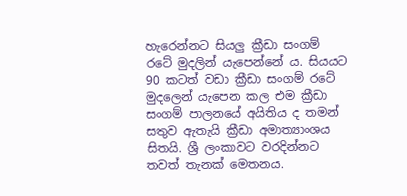හැරෙන්නට සියලු ක්‍රීඩා සංගම් රටේ මුදලින් යැපෙන්නේ ය. සියයට 90 කටත් වඩා ක්‍රීඩා සංගම් රටේ මුදලෙන් යැපෙන කල එම ක්‍රීඩා සංගම් පාලනයේ අයිතිය ද තමන් සතුව ඇතැයි ක්‍රීඩා අමාත්‍යාංශය සිතයි. ශ්‍රී ලංකාවට වරදින්නට තවත් තැනක් මෙතනය.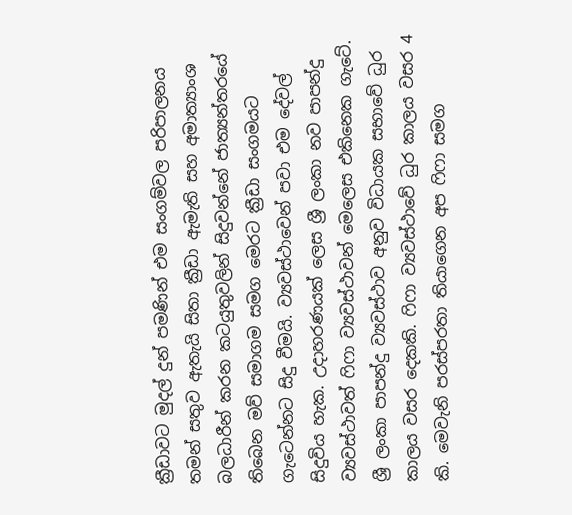ක්‍රීඩාවට මුදල් දුන් පමණින් එම සංගම්වල පරිපාලනය තමන් සතුව ඇතැයි සිතා ක්‍රීඩා ඇමැති සහ අමාත්‍යාංශ බලධාරීන් කරන කටයුතුවලින් සිදුවන්නේ ජාත්‍යන්තරයේ තිබෙන මව් සමාගම සමග මෙරට ක්‍රීඩා සංගමයට ගැටෙන්නට සිදු වීමයි. ව්‍යවස්ථාවෙන් පවා එම දේවල් සිදුවිය හැක. උදාහරණයක් ලෙස ශ්‍රී ලංකා නව පාපන්දු ව්‍යවස්ථාවත් ෆිෆා ව්‍යවස්ථාවන් මෙලෙස එකිනෙක ගැටේ. ශ්‍රී ලංකා පාපන්දු ව්‍යවස්ථාව අනුව විධායක සභාවේ ධුර කාලය වසර දෙකකි. ෆිෆා ව්‍යවස්ථාවේ ධුර කාලය වසර 4 කි. මෙවැනි පරස්පරතා තියාගෙන අප ෆිෆා සමග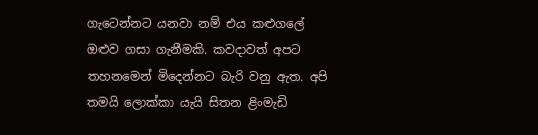ගැටෙන්නට යනවා නම් එය කළුගලේ ඔළුව ගසා ගැනීමකි. කවදාවත් අපට තහනමෙන් මිදෙන්නට බැරි වනු ඇත. අපි තමයි ලොක්කා යැයි සිතන ළිංමැඩි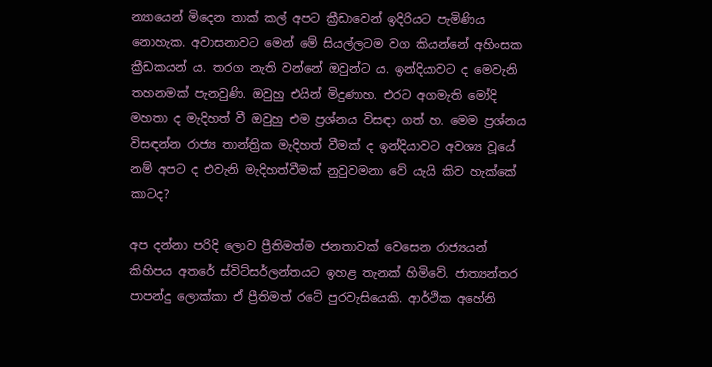න්‍යායෙන් මිදෙන තාක් කල් අපට ක්‍රීඩාවෙන් ඉදිරියට පැමිණිය නොහැක. අවාසනාවට මෙන් මේ සියල්ලටම වග කියන්නේ අහිංසක ක්‍රීඩකයන් ය. තරග නැති වන්නේ ඔවුන්ට ය. ඉන්දියාවට ද මෙවැනි තහනමක් පැනවුණි. ඔවුහු එයින් මිදුණාහ. එරට අගමැති මෝදි මහතා ද මැදිහත් වී ඔවුහු එම ප්‍රශ්නය විසඳා ගත් හ. මෙම ප්‍රශ්නය විසඳන්න රාජ්‍ය තාන්ත්‍රික මැදිහත් වීමක් ද ඉන්දියාවට අවශ්‍ය වූයේ නම් අපට ද එවැනි මැදිහත්වීමක් නුවුවමනා වේ යැයි කිව හැක්කේ කාටද?

අප දන්නා පරිදි ලොව ප්‍රීතිමත්ම ජනතාවක් වෙසෙන රාජ්‍යයන් කිහිපය අතරේ ස්විට්සර්ලන්තයට ඉහළ තැනක් හිමිවේ. ජාත්‍යන්තර පාපන්දු ලොක්කා ඒ ප්‍රීතිමත් රටේ පුරවැසියෙකි. ආර්ථික අහේනි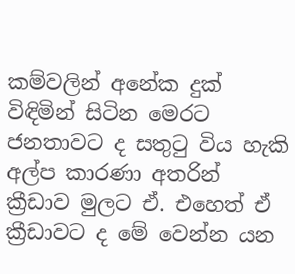කම්වලින් අනේක දුක් විඳිමින් සිටින මෙරට ජනතාවට ද සතුටු විය හැකි අල්ප කාරණා අතරින් ක්‍රීඩාව මුලට ඒ. එහෙත් ඒ ක්‍රීඩාවට ද මේ වෙන්න යන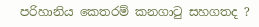පරිහානිය කෙතරම් කනගාටු සහගතද ?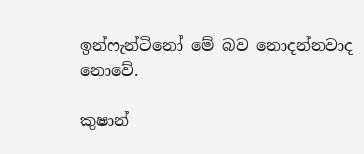ඉන්ෆැන්ටිනෝ මේ බව නොදන්නවාද නොවේ.

කුෂාන්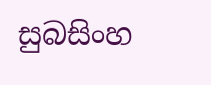සුබසිංහ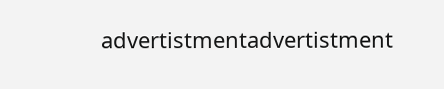advertistmentadvertistment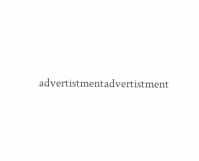advertistmentadvertistment